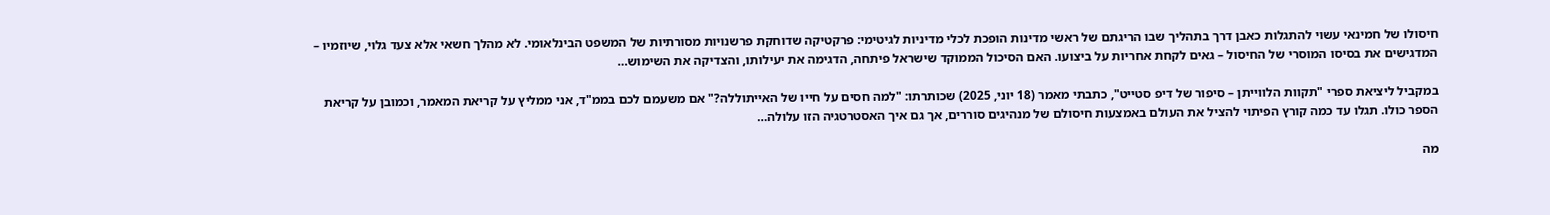חיסולו של חמינאי עשוי להתגלות כאבן דרך בתהליך שבו הריגתם של ראשי מדינות הופכת לכלי מדיניות לגיטימי: פרקטיקה שדוחקת פרשנויות מסורתיות של המשפט הבינלאומי. לא מהלך חשאי אלא צעד גלוי, שיוזמיו – המדגישים את בסיסו המוסרי של החיסול – גאים לקחת אחריות על ביצועו. האם הסיכול הממוקד שישראל פיתחה, הדגימה את יעילותו, והצדיקה את השימוש…

במקביל ליציאת ספרי "תקוות הלווייתן – סיפור של דיפ סטייט", כתבתי מאמר (18 יוני, 2025) שכותרתו: "למה חסים על חייו של האייתוללה?" אם משעמם לכם בממ"ד, אני ממליץ על קריאת המאמר, וכמובן על קריאת הספר כולו. תגלו עד כמה קורץ הפיתוי להציל את העולם באמצעות חיסולם של מנהיגים סוררים, אך גם איך האסטרטגיה הזו עלולה…

מה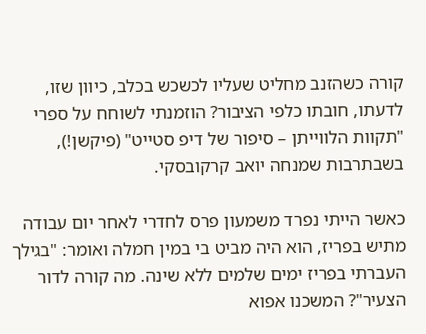קורה כשהזנב מחליט שעליו לכשכש בכלב, כיוון שזו, לדעתו, חובתו כלפי הציבור? הוזמנתי לשוחח על ספרי "תקוות הלווייתן – סיפור של דיפ סטייט" (פיקשן!), בשבתרבות שמנחה יואב קרקובסקי.

כאשר הייתי נפרד משמעון פרס לחדרי לאחר יום עבודה מתיש בפריז, הוא היה מביט בי במין חמלה ואומר: "בגילך העברתי בפריז ימים שלמים ללא שינה. מה קורה לדור הצעיר"? המשכנו אפוא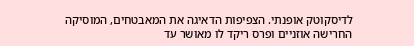לדיסקוטק אופנתי. הצפיפות הדאיגה את המאבטחים, המוסיקה החרישה אוזניים ופרס ריקד לו מאושר עד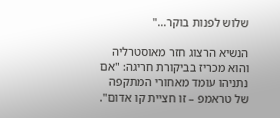שלוש לפנות בוקר…"

הנשיא הרצוג חזר מאוסטרליה והוא מכריז בביקורת חריגה: "אם נתניהו עומד מאחורי המתקפה של טראמפ – זו חציית קו אדום".